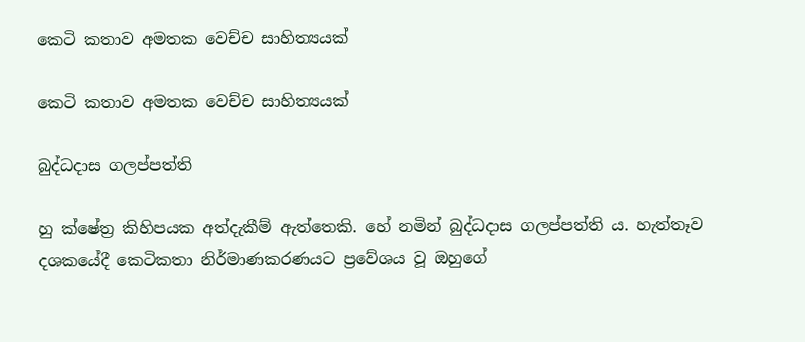කෙටි කතාව අමතක වෙච්ච සාහිත්‍යයක්

කෙටි කතාව අමතක වෙච්ච සාහිත්‍යයක්

බුද්ධදාස ගලප්පත්ති

හු ක්ෂේත්‍ර කිහිපයක අත්දැකීම් ඇත්තෙකි. හේ නමින් බුද්ධදාස ගලප්පත්ති ය. හැත්තෑව දශකයේදී කෙටිකතා නිර්මාණකරණයට ප්‍රවේශය වූ ඔහුගේ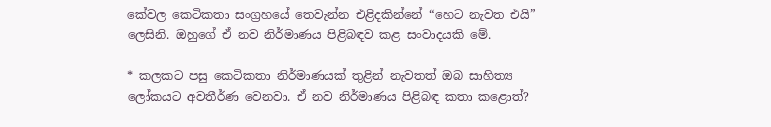කේවල කෙටිකතා සංග්‍රහයේ තෙවැන්න එළිදකින්නේ “හෙට නැවත එයි” ලෙසිනි. ඔහුගේ ඒ නව නිර්මාණය පිළිබඳව කළ සංවාදයකි මේ.

* කලකට පසු කෙටිකතා නිර්මාණයක් තුළින් නැවතත් ඔබ සාහිත්‍ය ලෝකයට අවතීර්ණ වෙනවා. ඒ නව නිර්මාණය පිළිබඳ කතා කළොත්?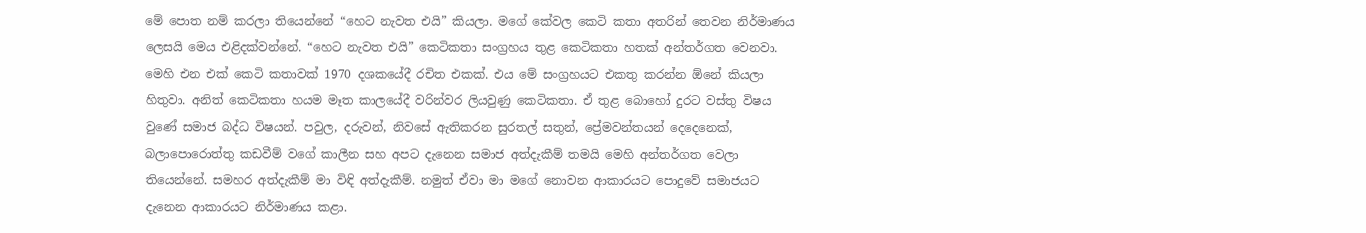මේ පොත නම් කරලා තියෙන්නේ “හෙට නැවත එයි” කියලා. මගේ කේවල කෙටි කතා අතරින් තෙවන නිර්මාණය ලෙසයි මෙය එළිදක්වන්නේ. “හෙට නැවත එයි” කෙටිකතා සංග්‍රහය තුළ කෙටිකතා හතක් අන්තර්ගත වෙනවා. මෙහි එන එක් කෙටි කතාවක් 1970 දශකයේදී රචිත එකක්. එය මේ සංග්‍රහයට එකතු කරන්න ඕනේ කියලා හිතුවා. අනිත් කෙටිකතා හයම මෑත කාලයේදී වරින්වර ලියවුණු කෙටිකතා. ඒ තුළ බොහෝ දුරට වස්තු විෂය වුණේ සමාජ බද්ධ විෂයන්. පවුල, දරුවන්, නිවසේ ඇතිකරන සුරතල් සතුන්, ප්‍රේමවන්තයන් දෙදෙනෙක්, බලාපොරොත්තු කඩවීම් වගේ කාලීන සහ අපට දැනෙන සමාජ අත්දැකීම් තමයි මෙහි අන්තර්ගත වෙලා තියෙන්නේ. සමහර අත්දැකීම් මා විඳි අත්දැකීම්. නමුත් ඒවා මා මගේ නොවන ආකාරයට පොදුවේ සමාජයට දැනෙන ආකාරයට නිර්මාණය කළා.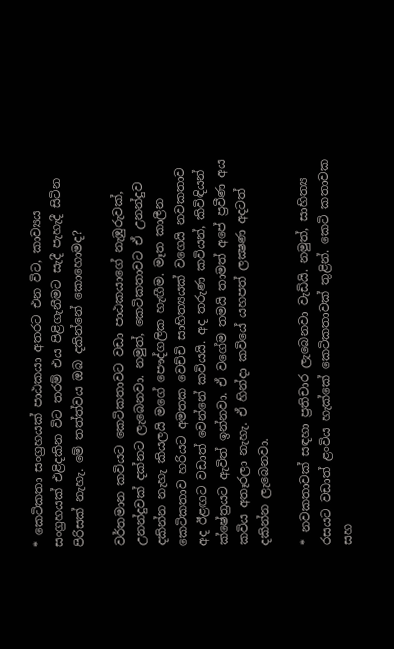* කෙටිකතා සංග්‍රහයක් පාඨකයා අතරට එන විට, කාව්‍යය සංග්‍රහයක් එළිදකින විට තරම් එය පිළිගැනීමට සැදී පැහැදී සිටින පිරිසක් නැහැ. මේ තත්ත්වය ඔබ දකින්නේ කොහොමද?

වර්තමාන කවියට කෙටිකතාවට වඩා පාඨකයාගේ නැඹුරුවක්, උනන්දුවක් දක්නට ලැබෙනවා. නමුත්, කෙටිකතාවට ඒ උනන්දුව දකින්න නැහැ කියලයි මගේ පෞද්ගලික හැඟීම. මෑත කාලීන කෙටිකතාව හරියට අමතක වෙච්චි සාහිත්‍යයක් වගෙයි නවකතාව අද ඊළඟට වඩාත් වෙන්නේ කවියයි. අද තරුණ කවියන්, කිවිඳියන් ක්ෂේත්‍රයට ඇවිත් ඉන්නවා. ඒ වගේම තමයි තාමත් අපේ ප්‍රවීණ අය කවිය අතෑරලා නැහැ. ඒ හින්දා කවියේ යහපත් ලක්‍ෂණ අදටත් දකින්න ලැබෙනවා.

* නවකතාවක් සඳහා ප්‍රතිචාර ලැබෙනවා වැඩියි. නමුත්, සාහිත්‍ය රසයට වඩාත් ළංවිය හැක්කේ කෙටිකතාවක් තුළින්. කෙටි කතාවක සහ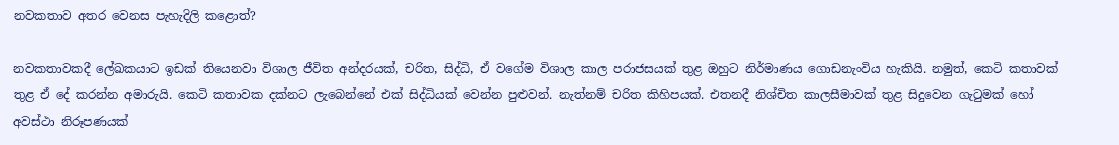නවකතාව අතර වෙනස පැහැදිලි කළොත්?

නවකතාවකදී ලේඛකයාට ඉඩක් තියෙනවා විශාල ජීවිත අන්දරයක්, චරිත, සිද්ධි, ඒ වගේම විශාල කාල පරාජසයක් තුළ ඔහුට නිර්මාණය ගොඩනැංවිය හැකියි. නමුත්, කෙටි කතාවක් තුළ ඒ දේ කරන්න අමාරුයි. කෙටි කතාවක දක්නට ලැබෙන්නේ එක් සිද්ධියක් වෙන්න පුළුවන්. නැත්නම් චරිත කිහිපයක්. එතනදී නිශ්චිත කාලසීමාවක් තුළ සිදුවෙන ගැටුමක් හෝ අවස්ථා නිරූපණයක්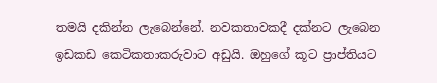තමයි දකින්න ලැබෙන්නේ. නවකතාවකදී දක්නට ලැබෙන ඉඩකඩ කෙටිකතාකරුවාට අඩුයි. ඔහුගේ කූට ප්‍රාප්තියට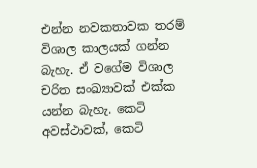එන්න නවකතාවක තරම් විශාල කාලයක් ගන්න බැහැ. ඒ වගේම විශාල චරිත සංඛ්‍යාවක් එක්ක යන්න බැහැ. කෙටි අවස්ථාවක්, කෙටි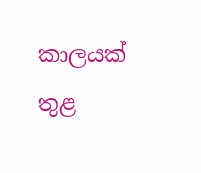කාලයක් තුළ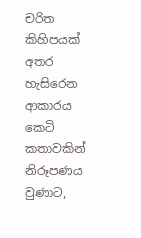චරිත කිහිපයක් අතර හැසිරෙන ආකාරය කෙටි කතාවකින් නිරූපණය වුණාට,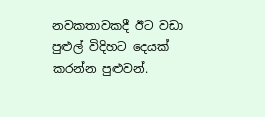නවකතාවකදී ඊට වඩා පුළුල් විදිහට දෙයක් කරන්න පුළුවන්.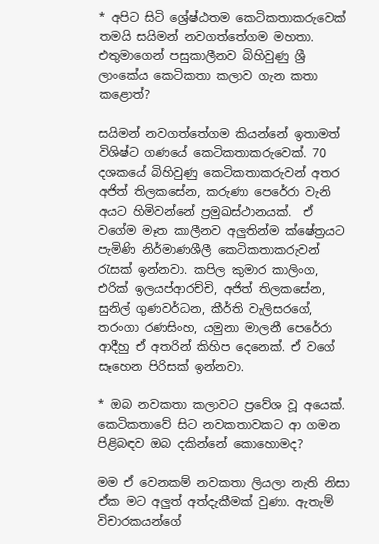* අපිට සිටි ශ්‍රේෂ්ඨතම කෙටිකතාකරුවෙක් තමයි සයිමන් නවගත්තේගම මහතා. එතුමාගෙන් පසුකාලීනව බිහිවුණු ශ්‍රී ලාංකේය කෙටිකතා කලාව ගැන කතා කළොත්?

සයිමන් නවගත්තේගම කියන්නේ ඉතාමත් විශිෂ්ට ගණයේ කෙටිකතාකරුවෙක්. 70 දශකයේ බිහිවුණු කෙටිකතාකරුවන් අතර අජිත් තිලකසේන, කරුණා පෙරේරා වැනි අයට හිමිවන්නේ ප්‍රමුඛස්ථානයක්.  ඒ වගේම මෑත කාලීනව අලුතින්ම ක්ෂේත්‍රයට පැමිණි නිර්මාණශීලී කෙටිකතාකරුවන් රැසක් ඉන්නවා. කපිල කුමාර කාලිංග, එරික් ඉලයප්ආරච්චි, අජිත් තිලකසේන, සුනිල් ගුණවර්ධන, කීර්ති වැලිසරගේ, තරංගා රණසිංහ, යමුනා මාලනී පෙරේරා ආදීහු ඒ අතරින් කිහිප දෙනෙක්. ඒ වගේ සෑහෙන පිරිසක් ඉන්නවා.

* ඔබ නවකතා කලාවට ප්‍රවේශ වූ අයෙක්. කෙටිකතාවේ සිට නවකතාවකට ආ ගමන පිළිබඳව ඔබ දකින්නේ කොහොමද?

මම ඒ වෙනකම් නවකතා ලියලා නැති නිසා ඒක මට අලුත් අත්දැකීමක් වුණා. ඇතැම් විචාරකයන්ගේ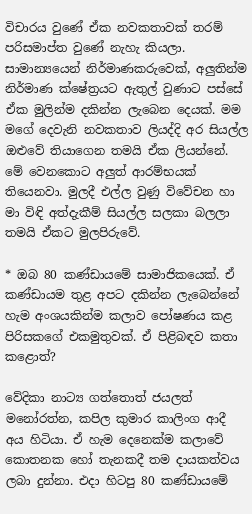විචාරය වුණේ ඒක නවකතාවක් තරම් පරිසමාප්ත වුණේ නැහැ කියලා. සාමාන්‍යයෙන් නිර්මාණකරුවෙක්, අලුතින්ම නිර්මාණ ක්ෂේත්‍රයට ඇතුල් වුණාට පස්සේ ඒක මුලින්ම දකින්න ලැබෙන දෙයක්. මම මගේ දෙවැනි නවකතාව ලියද්දි අර සියල්ල ඔළුවේ තියාගෙන තමයි ඒක ලියන්නේ. මේ වෙනකොට අලුත් ආරම්භයක් තියෙනවා. මුලදී එල්ල වුණු විවේචන හා මා විඳි අත්දැකීම් සියල්ල සලකා බලලා තමයි ඒකට මුලපිරුවේ.

* ඔබ 80 කණ්ඩායමේ සාමාජිකයෙක්. ඒ කණ්ඩායම තුළ අපට දකින්න ලැබෙන්නේ හැම අංශයකින්ම කලාව පෝෂණය කළ පිරිසකගේ එකමුතුවක්. ඒ පිළිබඳව කතා කළොත්?

වේදිකා නාට්‍ය ගත්තොත් ජයලත් මනෝරත්න, කපිල කුමාර කාලිංග ආදී අය හිටියා. ඒ හැම දෙනෙක්ම කලාවේ කොතනක හෝ තැනකදී තම දායකත්වය ලබා දුන්නා. එදා හිටපු 80 කණ්ඩායමේ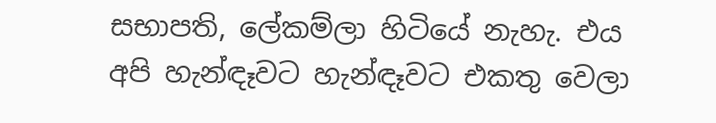සභාපති, ලේකම්ලා හිටියේ නැහැ. එය අපි හැන්ඳෑවට හැන්ඳෑවට එකතු වෙලා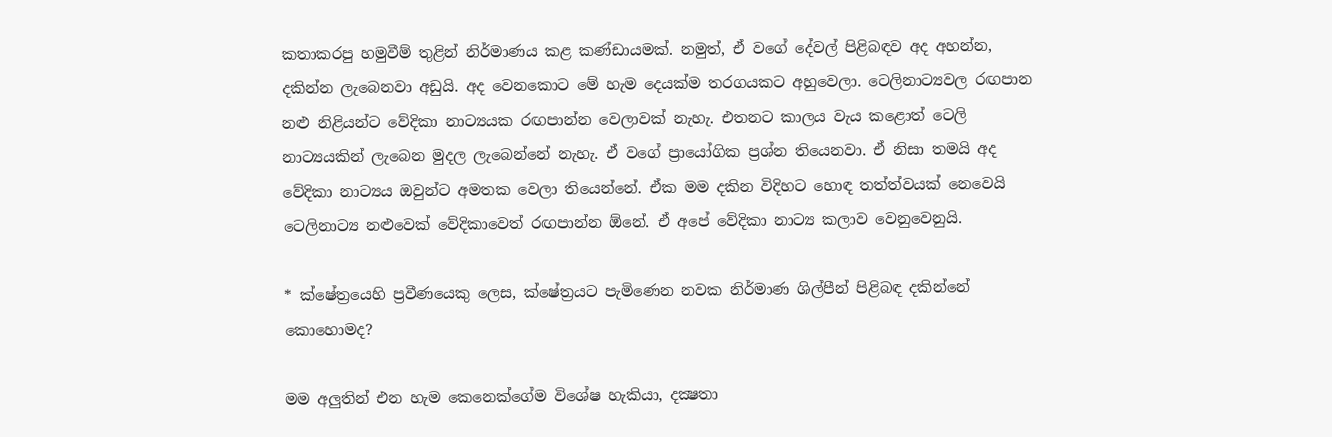කතාකරපු හමුවීම් තුළින් නිර්මාණය කළ කණ්ඩායමක්. නමුත්, ඒ වගේ දේවල් පිළිබඳව අද අහන්න, දකින්න ලැබෙනවා අඩුයි. අද වෙනකොට මේ හැම දෙයක්ම තරගයකට අහුවෙලා. ටෙලිනාට්‍යවල රඟපාන නළු නිළියන්ට වේදිකා නාට්‍යයක රඟපාන්න වෙලාවක් නැහැ. එතනට කාලය වැය කළොත් ටෙලි නාට්‍යයකින් ලැබෙන මුදල ලැබෙන්නේ නැහැ. ඒ වගේ ප්‍රායෝගික ප්‍රශ්න තියෙනවා. ඒ නිසා තමයි අද වේදිකා නාට්‍යය ඔවුන්ට අමතක වෙලා තියෙන්නේ. ඒක මම දකින විදිහට හොඳ තත්ත්වයක් නෙවෙයි ටෙලිනාට්‍ය නළුවෙක් වේදිකාවෙත් රඟපාන්න ඕනේ. ඒ අපේ වේදිකා නාට්‍ය කලාව වෙනුවෙනුයි.

* ක්ෂේත්‍රයෙහි ප්‍රවීණයෙකු ලෙස, ක්ෂේත්‍රයට පැමිණෙන නවක නිර්මාණ ශිල්පීන් පිළිබඳ දකින්නේ කොහොමද?

මම අලුතින් එන හැම කෙනෙක්ගේම විශේෂ හැකියා, දක්‍ෂතා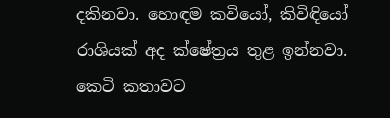දකිනවා. හොඳම කවියෝ, කිවිඳියෝ රාශියක් අද ක්ෂේත්‍රය තුළ ඉන්නවා. කෙටි කතාවට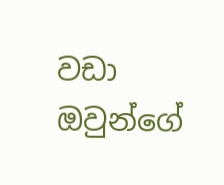වඩා ඔවුන්ගේ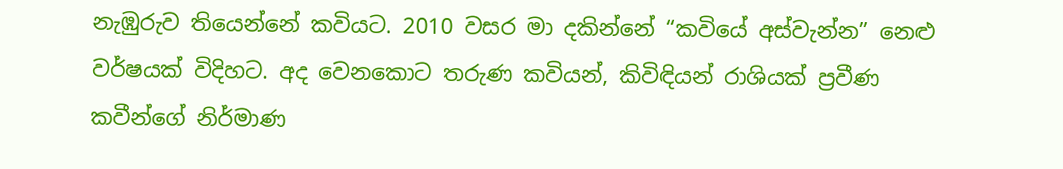නැඹුරුව තියෙන්නේ කවියට. 2010 වසර මා දකින්නේ “කවියේ අස්වැන්න” නෙළු වර්ෂයක් විදිහට. අද වෙනකොට තරුණ කවියන්, කිවිඳියන් රාශියක් ප්‍රවීණ කවීන්ගේ නිර්මාණ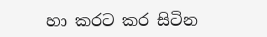හා කරට කර සිටින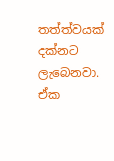තත්ත්වයක් දක්නට ලැබෙනවා. ඒක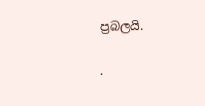ප්‍රබලයි.

.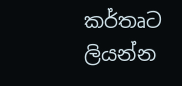කර්තෘට ලියන්න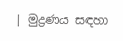| මුද්‍රණය සඳහා